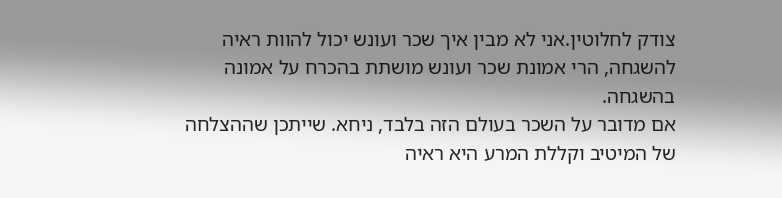צודק לחלוטין.אני לא מבין איך שכר ועונש יכול להוות ראיה להשגחה, הרי אמונת שכר ועונש מושתת בהכרח על אמונה בהשגחה.
אם מדובר על השכר בעולם הזה בלבד, ניחא. שייתכן שההצלחה של המיטיב וקללת המרע היא ראיה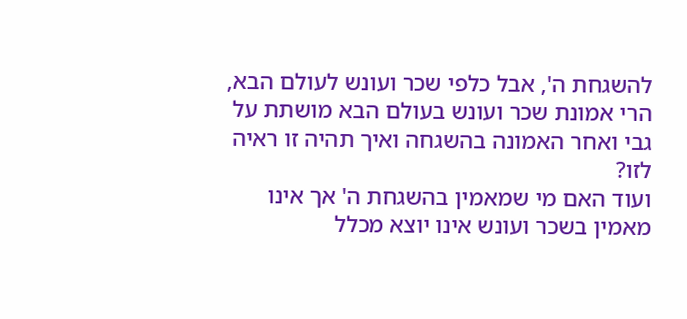להשגחת ה', אבל כלפי שכר ועונש לעולם הבא, הרי אמונת שכר ועונש בעולם הבא מושתת על גבי ואחר האמונה בהשגחה ואיך תהיה זו ראיה לזו?
ועוד האם מי שמאמין בהשגחת ה' אך אינו מאמין בשכר ועונש אינו יוצא מכלל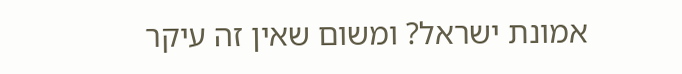אמונת ישראל? ומשום שאין זה עיקר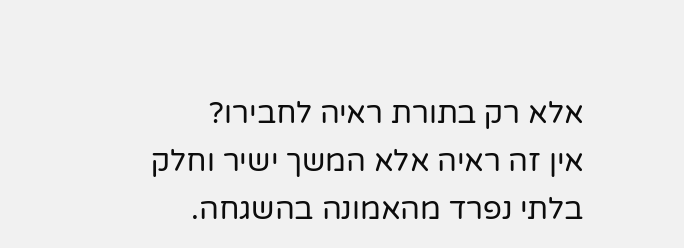אלא רק בתורת ראיה לחבירו?
אין זה ראיה אלא המשך ישיר וחלק בלתי נפרד מהאמונה בהשגחה.